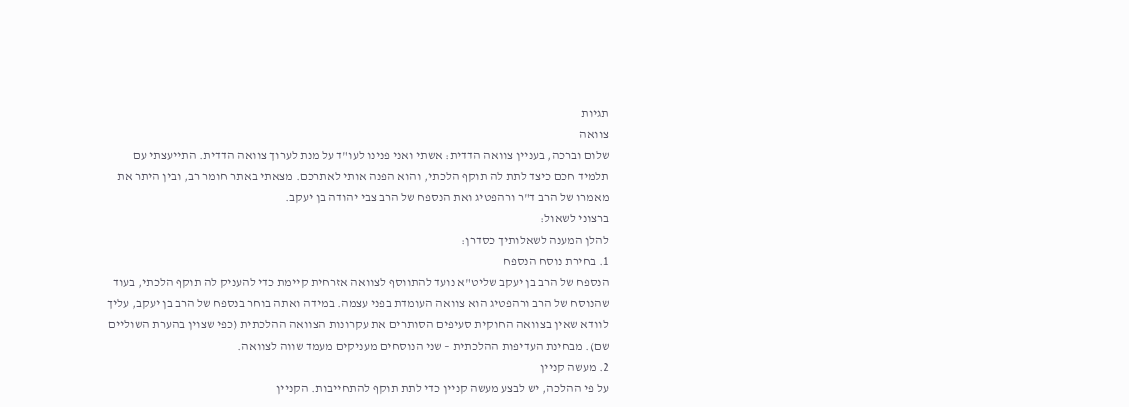תגיות
צוואה
שלום וברכה, בעניין צוואה הדדית: אשתי ואני פנינו לעו"ד על מנת לערוך צוואה הדדית. התייעצתי עם תלמיד חכם כיצד לתת לה תוקף הלכתי, והוא הפנה אותי לאתרכם. מצאתי באתר חומר רב, ובין היתר את מאמרו של הרב ד"ר ורהפטיג ואת הנספח של הרב צבי יהודה בן יעקב.
ברצוני לשאול:
להלן המענה לשאלותיך כסדרן:
1. בחירת נוסח הנספח
הנספח של הרב בן יעקב שליט"א נועד להתווסף לצוואה אזרחית קיימת כדי להעניק לה תוקף הלכתי, בעוד שהנוסח של הרב ורהפטיג הוא צוואה העומדת בפני עצמה. במידה ואתה בוחר בנספח של הרב בן יעקב, עליך לוודא שאין בצוואה החוקית סעיפים הסותרים את עקרונות הצוואה ההלכתית (כפי שצוין בהערת השוליים שם). מבחינת העדיפות ההלכתית – שני הנוסחים מעניקים מעמד שווה לצוואה.
2. מעשה קניין
על פי ההלכה, יש לבצע מעשה קניין כדי לתת תוקף להתחייבות. הקניין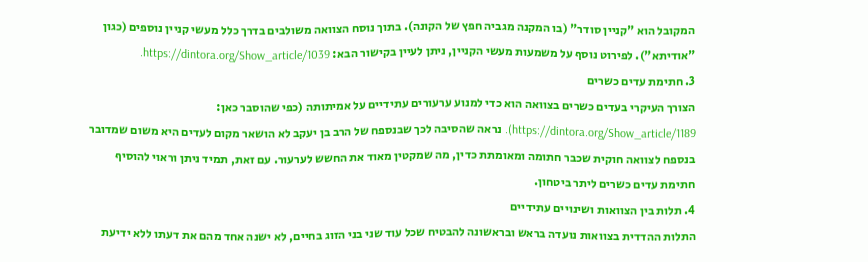המקובל הוא "קניין סודר" (בו המקנה מגביה חפץ של הקונה). בתוך נוסח הצוואה משולבים בדרך כלל מעשי קניין נוספים (כגון "אודיתא"). לפירוט נוסף על משמעות מעשי הקניין, ניתן לעיין בקישור הבא: https://dintora.org/Show_article/1039.
3. חתימת עדים כשרים
הצורך העיקרי בעדים כשרים בצוואה הוא כדי למנוע ערעורים עתידיים על אמיתותה (כפי שהוסבר כאן: https://dintora.org/Show_article/1189). נראה שהסיבה לכך שבנספח של הרב בן יעקב לא הושאר מקום לעדים היא משום שמדובר בנספח לצוואה חוקית שכבר חתומה ומאומתת כדין, מה שמקטין מאוד את החשש לערעור. עם זאת, תמיד ניתן וראוי להוסיף חתימת עדים כשרים ליתר ביטחון.
4. תלות בין הצוואות ושינויים עתידיים
התלות ההדדית בצוואות נועדה בראש ובראשונה להבטיח שכל עוד שני בני הזוג בחיים, לא ישנה אחד מהם את דעתו ללא ידיעת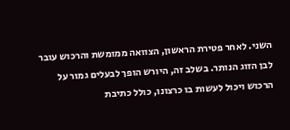השני. לאחר פטירת הראשון, הצוואה ממומשת והרכוש עובר לבן הזוג הנותר. בשלב זה, היורש הופך לבעלים גמור על הרכוש ויכול לעשות בו כרצונו, כולל כתיבת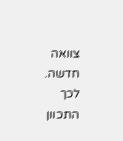צוואה חדשה. לכך התכוון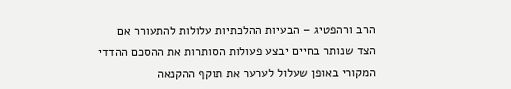הרב ורהפטיג – הבעיות ההלכתיות עלולות להתעורר אם הצד שנותר בחיים יבצע פעולות הסותרות את ההסכם ההדדי המקורי באופן שעלול לערער את תוקף ההקנאה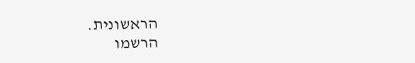הראשונית.
הרשמו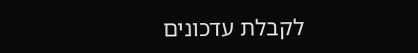לקבלת עדכונים